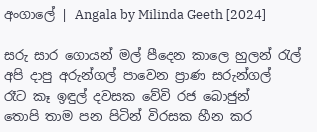අංගාලේ | Angala by Milinda Geeth [2024]

සරු සාර ගොයන් මල් පීදෙන කාලෙ හුලන් රැල්
අපි දාපු අරුන්ගල් පාවෙන ප්‍රාණ සරුන්ගල්
රෑට කෑ ඉඳුල් දවසක වේවි රජ බොජුන්
තොපි තාම පන පිටින් විරසක හීන කර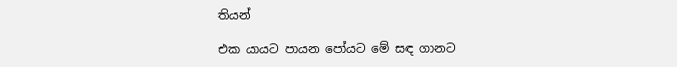තියන්

එක යායට පායන පෝයට මේ සඳ ගානට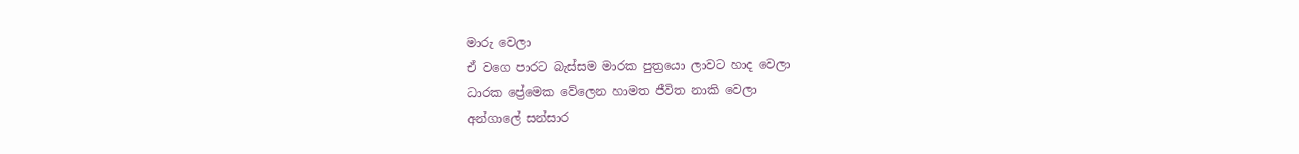මාරු වෙලා
ඒ වගෙ පාරට බැස්සම මාරක පුත්‍රයො ලාවට හාද වෙලා
ධාරක ප්‍රේමෙක වේලෙන හාමත ජීවිත නාකි වෙලා
අන්ගාලේ සන්සාර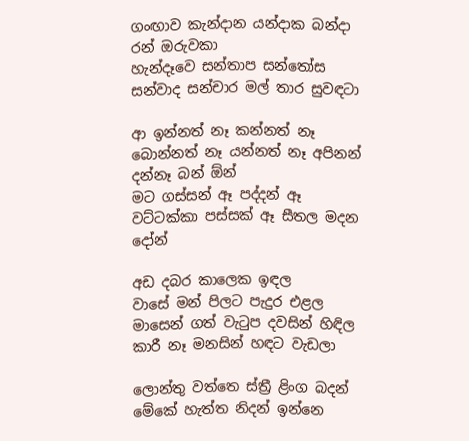ගංඟාව කැන්දාන යන්දාක බන්දා රන් ඔරුවකා
හැන්දෑවෙ සන්තාප සන්තෝස සන්වාද සන්චාර මල් තාර සුවඳටා

ආ ඉන්නත් නෑ කන්නත් නෑ බොන්නත් නෑ යන්නත් නෑ අපිනන් දන්නෑ බන් ඕන්
මට ගස්සන් ඈ පද්දන් ඈ වට්ටක්කා පස්සක් ඈ සීතල මදන දෝන්

අඩ දබර කාලෙක ඉඳල
වාසේ මන් පිලට පැදුර එළල
මාසෙන් ගත් වැටුප දවසින් හිඳිල
කාරී නෑ මනසින් හඳට වැඩලා

ලොන්තු වත්තෙ ස්ත්‍රී ළිංග බදන්
මේකේ හැත්ත නිදන් ඉන්නෙ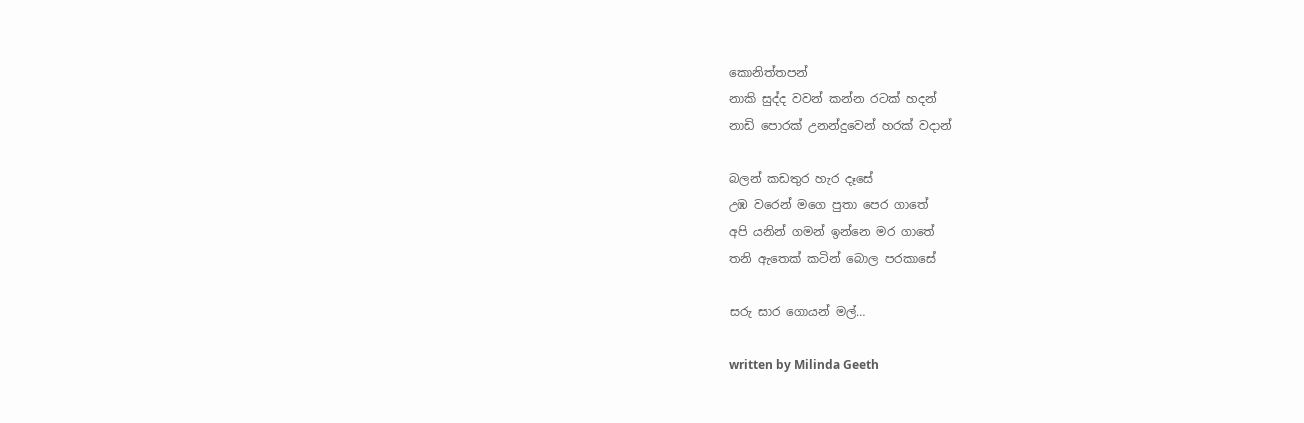කොනිත්තපන්
නාකි සුද්ද වවන් කන්න රටක් හදන්
නාඩි පොරක් උනන්දුවෙන් හරක් වදාන්

බලන් කඩතුර හැර දෑසේ
උඹ වරෙන් මගෙ පුතා පෙර ගාතේ
අපි යනින් ගමන් ඉන්නෙ මර ගාතේ
තනි ඇතෙක් කටින් බොල පරකාසේ

සරු සාර ගොයන් මල්…

written by Milinda Geeth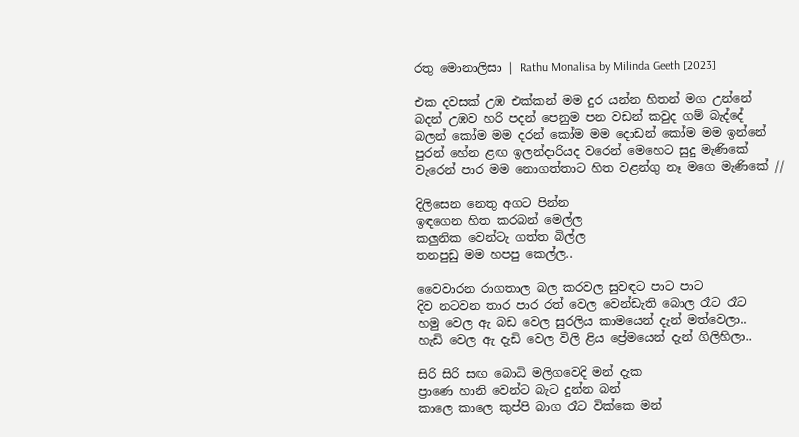රතු මොනාලිසා | Rathu Monalisa by Milinda Geeth [2023]

එක දවසක් උඹ එක්කන් මම දුර යන්න හිතන් මග උන්නේ
බදන් උඹව හරි පදන් පෙනුම පන වඩන් කවුද ගම් බැද්දේ
බලන් කෝම මම දරන් කෝම මම දොඩන් කෝම මම ඉන්නේ
පුරන් හේන ළඟ ඉලන්දාරියද වරෙන් මෙහෙට සුදු මැණිකේ
වැරෙන් පාර මම නොගත්තාට හිත වළන්ගු නෑ මගෙ මැණිකේ //

දිලිසෙන නෙතු අගට පින්න
ඉඳගෙන හිත කරබන් මෙල්ල
කලුනික වෙන්ටැ ගත්ත බිල්ල
තනපුඩු මම හපපු කෙල්ල..

වෛවාරන රාගතාල බල කරවල සුවඳට පාට පාට
දිව නටවන තාර පාර රත් වෙල වෙන්ඩැති බොල රෑට රෑට
හමු වෙල ඇ බඩ වෙල සුරලිය කාමයෙන් දැන් මත්වෙලා..
හැඩි වෙල ඇ දැඩි වෙල විලි ළිය ප්‍රේමයෙන් දැන් ගිලිහිලා..

සිරි සිරි සඟ බොධි මලිගවෙදි මන් දැක
ප්‍රාණෙ හානි වෙන්ට බැට දුන්න බන්
කාලෙ කාලෙ කුප්පි බාග රෑට වික්කෙ මන්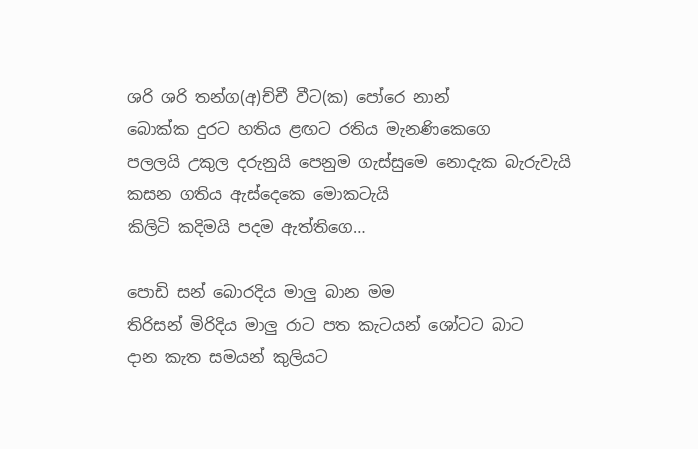ශරි ශරි තන්ග(අ)ච්චී වීට(ක) පෝරෙ නාන්
බොක්ක දුරට හතිය ළඟට රතිය මැනණිකෙගෙ
පලලයි උකුල දරුනුයි පෙනුම ගැස්සුමෙ නොදැක බැරුවැයි
කසන ගතිය ඇස්දෙකෙ මොකටැයි
කිලිටි කදිමයි පදම ඇත්තිගෙ…

පොඩි සන් බොරදිය මාලු බාන මම
තිරිසන් මිරිදිය මාලු රාට පත කැටයන් ශෝටට බාට
දාන කැත සමයන් කුලියට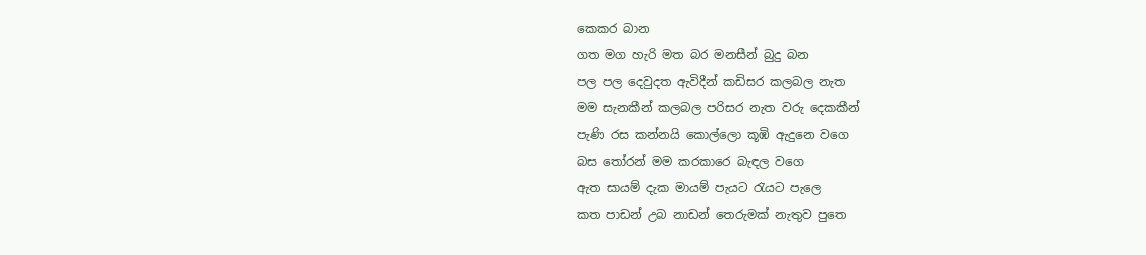කෙකර බාන
ගත මග හැරි මත බර මනසීන් බුදු බන
පල පල දෙවුදත ඇවිදීන් කඩිසර කලබල නැත
මම සැනකීන් කලබල පරිසර නැත වරු දෙකකීන්
පැණි රස කන්නයි කොල්ලො කූඹි ඇදුනෙ වගෙ
බස තෝරන් මම කරකාරෙ බැඳල වගෙ
ඇත සායම් දැක මායම් පැයට රැයට පැලෙ
කත පාඩන් උබ නාඩන් තෙරුමක් නැතුව පුතෙ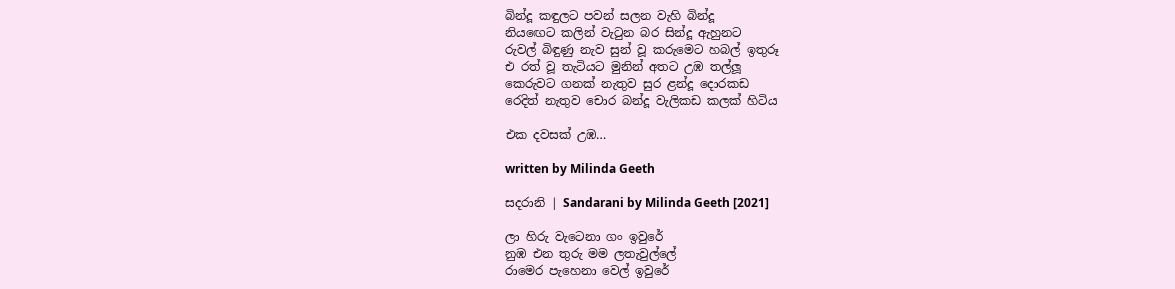බින්දූ කඳුලට පවන් සලන වැහි බින්දූ
නියඟෙට කලින් වැටුන බර සින්දූ ඇහුනට
රුවල් බිඳුණු නැව සුන් වූ කරුමෙට හබල් ඉතුරූ
එ රත් වූ තැටියට මුනින් අතට උඹ තල්ලූ
කෙරුවට ගනක් නැතුව සුර ළන්දූ දොරකඩ
රෙදිත් නැතුව චොර බන්දූ වැලිකඩ කලක් හිටිය

එක දවසක් උඹ…

written by Milinda Geeth

සදරානි | Sandarani by Milinda Geeth [2021]

ලා හිරු වැටෙනා ගං ඉවුරේ
නුඹ එන තුරු මම ලතැවුල්ලේ
රාමෙර පැහෙනා වෙල් ඉවුරේ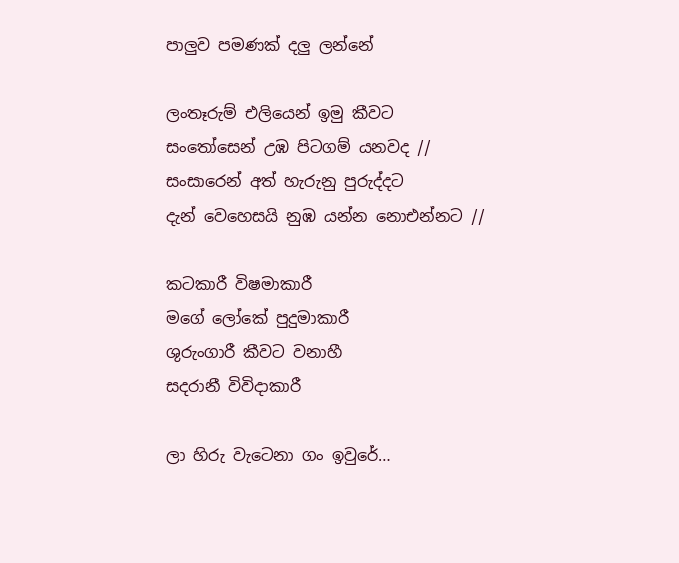පාලුව පමණක් දලු ලන්නේ

ලංතෑරුම් එලියෙන් ඉමු කීවට
සංතෝසෙන් උඹ පිටගම් යනවද //
සංසාරෙන් අත් හැරුනු පුරුද්දට
දැන් වෙහෙසයි නුඹ යන්න නොඑන්නට //

කටකාරී විෂමාකාරී
මගේ ලෝකේ පුදුමාකාරී
ශුරුංගාරී කීවට වනාහී
සදරානී විවිදාකාරී

ලා හිරු වැටෙනා ගං ඉවුරේ…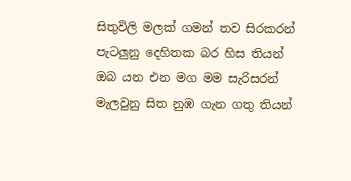සිතුවිලි මලක් ගමන් තව සිරකරන්
පැටලුනු දෙහිතක බර හිස තියන්
ඔබ යන එන මග මම සැරිසරන්
මැලවුනු සිත නුඹ ගැන ගතු තියන්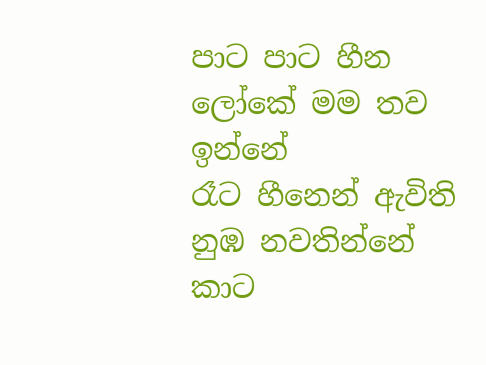පාට පාට හීන ලෝකේ මම තව ඉන්නේ
රෑට හීනෙන් ඇවිති නුඹ නවතින්නේ
කාට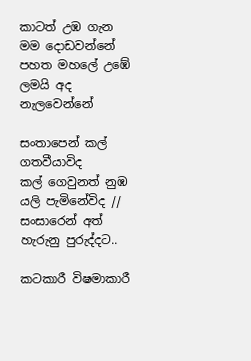කාටත් උඹ ගැන මම දොඩවන්නේ
පහත මහලේ උඹේ ලමයි අද නැලවෙන්නේ

සංතාපෙන් කල් ගතවීයාවිද
කල් ගෙවුනත් නුඹ යලි පැමිනේවිද //
සංසාරෙන් අත් හැරුනු පුරුද්දට..

කටකාරී විෂමාකාරී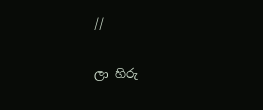//

ලා හිරු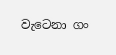වැටෙනා ගං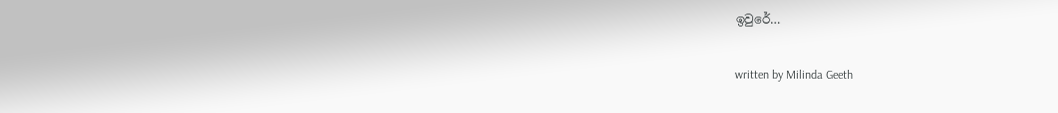ඉවුරේ…

written by Milinda Geeth